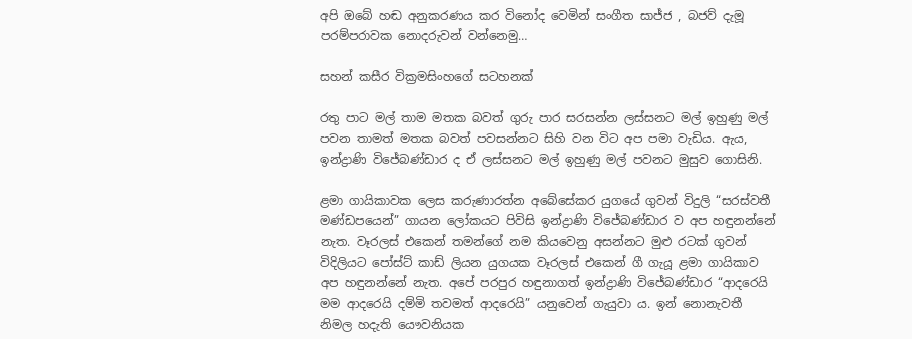අපි ඔබේ හඬ අනුකරණය කර විනෝද වෙමින් සංගීත සාජ්ජ , බජව් දැමූ පරම්පරාවක නොදරුවන් වන්නෙමු…

සහන් කසීර වික්‍රමසිංහගේ සටහනක්

රතු පාට මල් තාම මතක බවත් ගුරු පාර සරසන්න ලස්සනට මල් ඉහුණු මල් පවන තාමත් මතක බවත් පවසන්නට සිහි වන විට අප පමා වැඩිය. ඇය, ඉන්ද්‍රාණි විජේබණ්ඩාර ද ඒ ලස්සනට මල් ඉහුණු මල් පවනට මුසුව ගොසිනි.

ළමා ගායිකාවක ලෙස කරුණාරත්න අබේසේකර යුගයේ ගුවන් විදුලි “සරස්වතී මණ්ඩපයෙන්” ගායන ලෝකයට පිවිසි ඉන්ද්‍රාණි විජේබණ්ඩාර ව අප හඳුනන්නේ නැත. වෑරලස් එකෙන් තමන්ගේ නම කියවෙනු අසන්නට මුළු රටක් ගුවන් විදිලියට පෝස්ට් කාඩ් ලියන යුගයක වෑරලස් එකෙන් ගී ගැයූ ළමා ගායිකාව අප හඳුනන්නේ නැත. අපේ පරපුර හඳුනාගත් ඉන්ද්‍රාණි විජේබණ්ඩාර “ආදරෙයි මම ආදරෙයි දම්මි තවමත් ආදරෙයි” යනුවෙන් ගැයුවා ය. ඉන් නොනැවතී නිමල හදැති යෞවනියක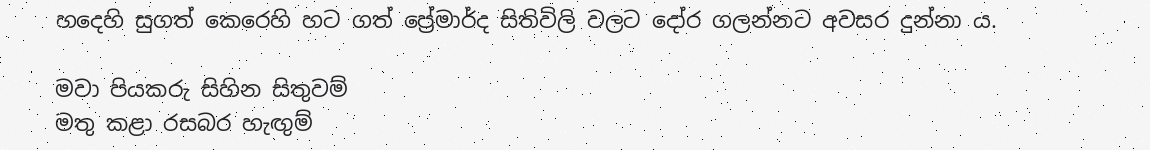හදෙහි සුගත් කෙරෙහි හට ගත් ප්‍රේමාර්ද සිතිවිලි වලට දෝර ගලන්නට අවසර දුන්නා ය.

මවා පියකරු සිහින සිතුවම්
මතු කළා රසබර හැඟුම්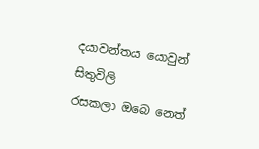දයාවන්තය යොවුන් සිතුවිලි
රසකලා ඔබෙ නෙත්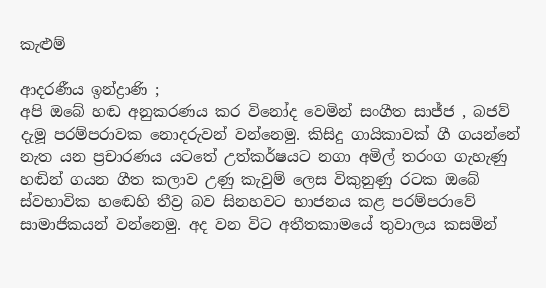කැළුම්

ආදරණීය ඉන්ද්‍රාණි ;
අපි ඔබේ හඬ අනුකරණය කර විනෝද වෙමින් සංගීත සාජ්ජ , බජව් දැමූ පරම්පරාවක නොදරුවන් වන්නෙමු. කිසිදු ගායිකාවක් ගී ගයන්නේ නැත යන ප්‍රචාරණය යටතේ උත්කර්ෂයට නගා අමිල් තරංග ගැහැණු හඬින් ගයන ගීත කලාව උණු කැවුම් ලෙස විකුනුණු රටක ඔබේ ස්වභාවික හඬෙහි තීව්‍ර බව සිනහවට භාජනය කළ පරම්පරාවේ සාමාජිකයන් වන්නෙමු. අද වන විට අතීතකාමයේ තුවාලය කසමින්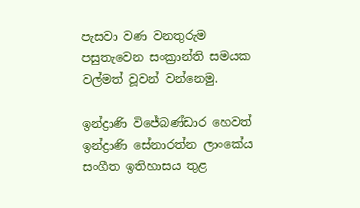පැසවා වණ වනතුරුම පසුතැවෙන සංක්‍රාන්ති සමයක වල්මත් වූවන් වන්නෙමු.

ඉන්ද්‍රාණි විජේබණ්ඩාර හෙවත් ඉන්ද්‍රාණි සේනාරත්න ලාංකේය සංගීත ඉතිහාසය තුළ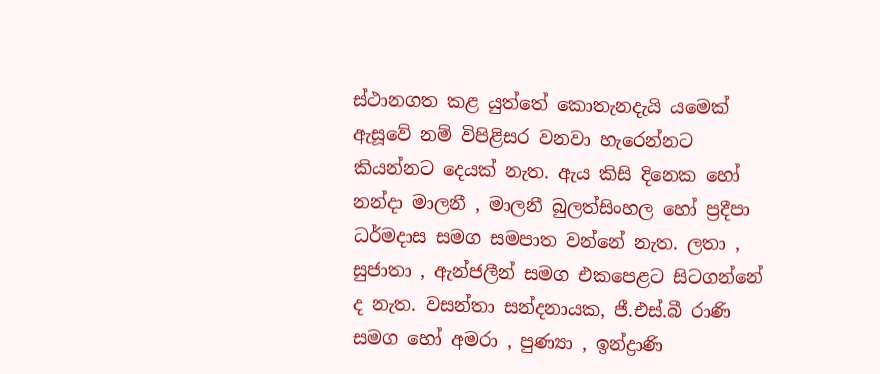ස්ථානගත කළ යුත්තේ කොතැනදැයි යමෙක් ඇසූවේ නම් විපිළිසර වනවා හැරෙන්නට කියන්නට දෙයක් නැත. ඇය කිසි දිනෙක හෝ නන්දා මාලනී , මාලනී බුලත්සිංහල හෝ ප්‍රදීපා ධර්මදාස සමග සමපාත වන්නේ නැත. ලතා , සුජාතා , ඇන්ජලීන් සමග එකපෙළට සිටගන්නේ ද නැත. වසන්තා සන්දනායක, ජී.එස්.බී රාණි සමග හෝ අමරා , පුණ්‍යා , ඉන්ද්‍රාණි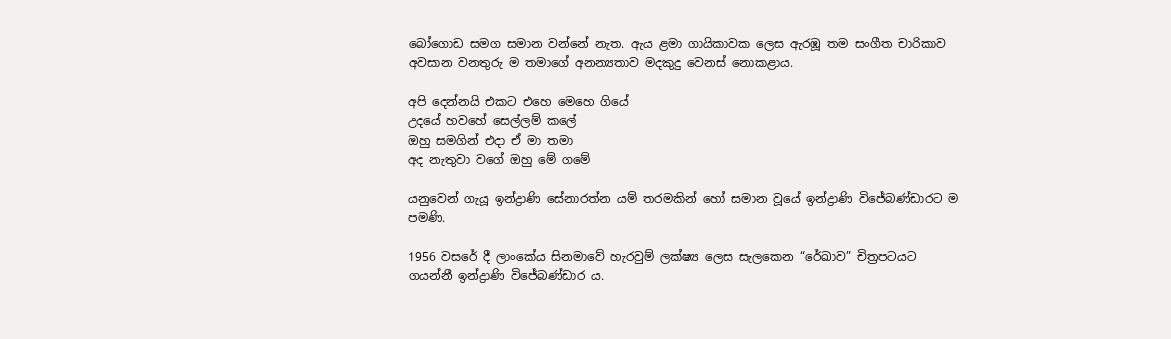බෝගොඩ සමග සමාන වන්නේ නැත. ඇය ළමා ගායිකාවක ලෙස ඇරඹූ තම සංගීත චාරිකාව අවසාන වනතුරු ම තමාගේ අනන්‍යතාව මදකුදු වෙනස් නොකළාය.

අපි දෙන්නයි එකට එහෙ මෙහෙ ගියේ
උදයේ හවහේ සෙල්ලම් කලේ
ඔහු සමගින් එදා ඒ මා තමා
අද නැතුවා වගේ ඔහු මේ ගමේ

යනුවෙන් ගැයූ ඉන්ද්‍රාණි සේනාරත්න යම් තරමකින් හෝ සමාන වූයේ ඉන්ද්‍රාණි විජේබණ්ඩාරට ම පමණි.

1956 වසරේ දී ලාංකේය සිනමාවේ හැරවුම් ලක්ෂ්‍ය ලෙස සැලකෙන “රේඛාව” චිත්‍රපටයට ගයන්නී ඉන්ද්‍රාණි විජේබණ්ඩාර ය.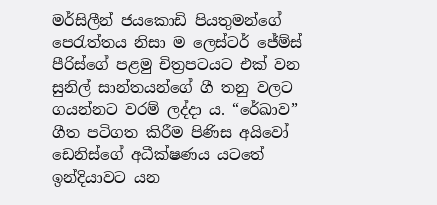මර්සිලීන් ජයකොඩි පියතුමන්ගේ පෙරැත්තය නිසා ම ලෙස්ටර් ජේම්ස් පීරිස්ගේ පළමු චිත්‍රපටයට එක් වන සුනිල් සාන්තයන්ගේ ගී තනු වලට ගයන්නට වරම් ලද්දා ය. “රේඛාව” ගීත පටිගත කිරීම පිණිස අයිවෝ ඩෙනිස්ගේ අධීක්ෂණය යටතේ ඉන්දියාවට යන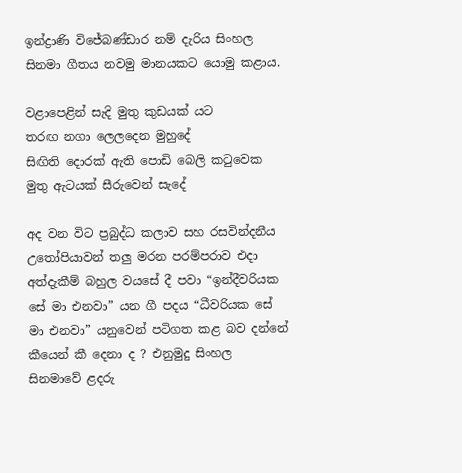ඉන්ද්‍රාණි විජේබණ්ඩාර නම් දැරිය සිංහල සිනමා ගීතය නවමු මානයකට යොමු කළාය.

වළාපෙළින් සැදි මුතු කුඩයක් යට
තරඟ නගා ලෙලදෙන මුහුදේ
සිඟිති දොරක් ඇති පොඩි බෙලි කටුවෙක
මුතු ඇටයක් සීරුවෙන් සැදේ

අද වන විට ප්‍රබුද්ධ කලාව සහ රසවින්දනීය උතෝපියාවන් තලු මරන පරම්පරාව එදා අත්දැකීම් බහුල වයසේ දී පවා “ඉන්දීවරියක සේ මා එනවා” යන ගී පදය “ධීවරියක සේ මා එනවා” යනුවෙන් පටිගත කළ බව දන්නේ කීයෙන් කී දෙනා ද ? එනුමුදු සිංහල සිනමාවේ ළදරු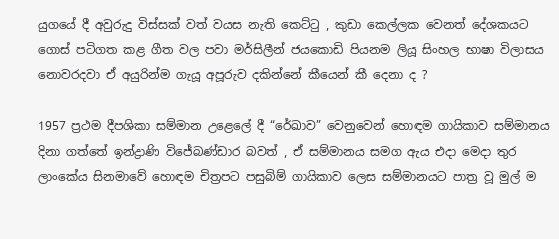යුගයේ දී අවුරුදු විස්සක් වත් වයස නැති කෙට්ටු , කුඩා කෙල්ලක වෙනත් දේශකයට ගොස් පටිගත කළ ගීත වල පවා මර්සිලීන් ජයකොඩි පියනම ලියූ සිංහල භාෂා විලාසය නොවරදවා ඒ අයුරින්ම ගැයූ අපූරුව දකින්නේ කීයෙන් කී දෙනා ද ?

1957 ප්‍රථම දීපශිකා සම්මාන උළෙලේ දී “රේඛාව” වෙනුවෙන් හොඳම ගායිකාව සම්මානය දිනා ගත්තේ ඉන්ද්‍රාණි විජේබණ්ඩාර බවත් , ඒ සම්මානය සමග ඇය එදා මෙදා තුර ලාංකේය සිනමාවේ හොඳම චිත්‍රපට පසුබිම් ගායිකාව ලෙස සම්මානයට පාත්‍ර වූ මුල් ම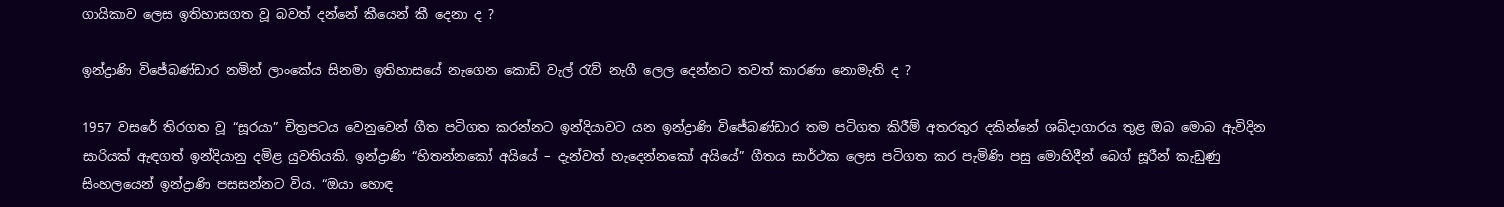ගායිකාව ලෙස ඉතිහාසගත වූ බවත් දන්නේ කීයෙන් කී දෙනා ද ?

ඉන්ද්‍රාණි විජේබණ්ඩාර නමින් ලාංකේය සිනමා ඉතිහාසයේ නැගෙන කොඩි වැල් රැව් නැගී ලෙල දෙන්නට තවත් කාරණා නොමැති ද ?

1957 වසරේ තිරගත වූ “සූරයා” චිත්‍රපටය වෙනුවෙන් ගීත පටිගත කරන්නට ඉන්දියාවට යන ඉන්ද්‍රාණි විජේබණ්ඩාර තම පටිගත කිරීම් අතරතුර දකින්නේ ශබ්දාගාරය තුළ ඔබ මොබ ඇවිදින සාරියක් ඇඳගත් ඉන්දියානු දමිළ යුවතියකි. ඉන්ද්‍රාණි “හිතන්නකෝ අයියේ – දැන්වත් හැදෙන්නකෝ අයියේ” ගීතය සාර්ථක ලෙස පටිගත කර පැමිණි පසු මොහිදීන් බෙග් සූරීන් කැඩුණු සිංහලයෙන් ඉන්ද්‍රාණි පසසන්නට විය. “ඔයා හොඳ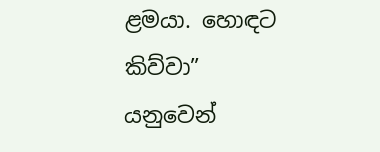ළමයා. හොඳට කිව්වා” යනුවෙන්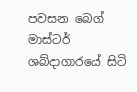පවසන බෙග් මාස්ටර් ශබ්දාගාරයේ සිටි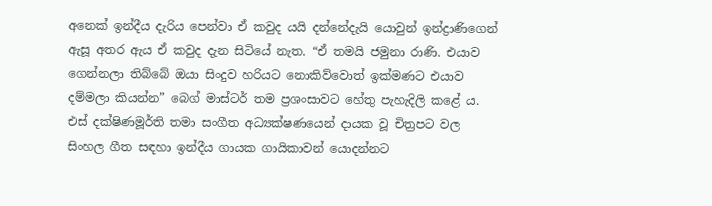අනෙක් ඉන්දීය දැරිය පෙන්වා ඒ කවුද යයි දන්නේදැයි යොවුන් ඉන්ද්‍රාණිගෙන් ඇසූ අතර ඇය ඒ කවුද දැන සිටියේ නැත. “ඒ තමයි ජමුනා රාණි. එයාව ගෙන්නලා තිබ්බේ ඔයා සිංදුව හරියට නොකිව්වොත් ඉක්මණට එයාව දම්මලා කියන්න” බෙග් මාස්ටර් තම ප්‍රශංසාවට හේතු පැහැදිලි කළේ ය. එස් දක්ෂිණමූර්ති තමා සංගීත අධ්‍යක්ෂණයෙන් දායක වූ චිත්‍රපට වල සිංහල ගීත සඳහා ඉන්දීය ගායක ගායිකාවන් යොදන්නට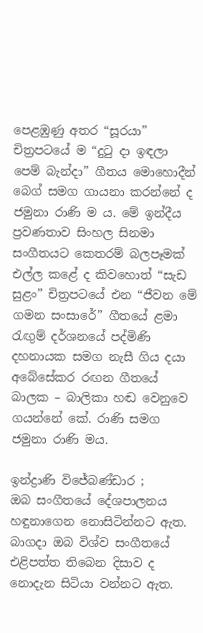පෙළඹුණු අතර “සූරයා” චිත්‍රපටයේ ම “දුටු දා ඉඳලා පෙම් බැන්දා” ගීතය මොහොදීන් බෙග් සමග ගායනා කරන්නේ ද ජමුනා රාණි ම ය. මේ ඉන්දීය ප්‍රවණතාව සිංහල සිනමා සංගීතයට කෙතරම් බලපෑමක් එල්ල කළේ ද කිවහොත් “සැඩ සුළං” චිත්‍රපටයේ එන “ජීවන මේ ගමන සංසාරේ” ගීතයේ ළමා රැඟුම් දර්ශනයේ පද්මිණි දහනායක සමග නැසී ගිය දයා අබේසේකර රඟන ගීතයේ බාලක – බාලිකා හඬ වෙනුවෙ ගයන්නේ කේ. රාණි සමග ජමුනා රාණි මය.

ඉන්ද්‍රාණි විජේබණ්ඩාර ;
ඔබ සංගීතයේ දේශපාලනය හඳුනාගෙන නොසිටින්නට ඇත. බාගදා ඔබ විශ්ව සංගීතයේ එළිපත්ත තිබෙන දිසාව ද නොදැන සිටියා වන්නට ඇත.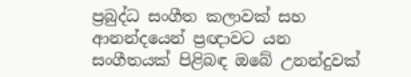ප්‍රබුද්ධ සංගීත කලාවක් සහ ආනන්දයෙන් ප්‍රඥාවට යන සංගීතයක් පිළිබඳ ඔබේ උනන්දුවක්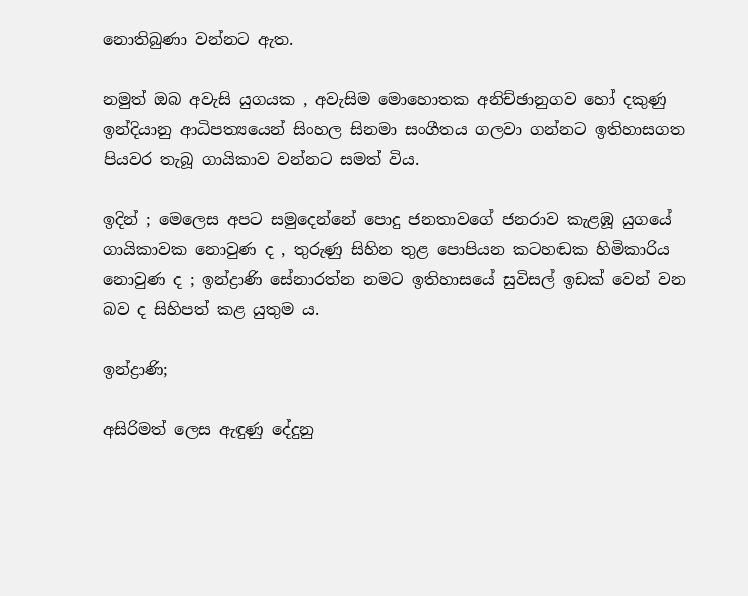නොතිබුණා වන්නට ඇත.

නමුත් ඔබ අවැසි යුගයක , අවැසිම මොහොතක අනිච්ඡානුගව හෝ දකුණු ඉන්දියානු ආධිපත්‍යයෙන් සිංහල සිනමා සංගීතය ගලවා ගන්නට ඉතිහාසගත පියවර තැබූ ගායිකාව වන්නට සමත් විය.

ඉදින් ; මෙලෙස අපට සමුදෙන්නේ පොදු ජනතාවගේ ජනරාව කැළඹූ යුගයේ ගායිකාවක නොවුණ ද , තුරුණු සිහින තුළ පොපියන කටහඬක හිමිකාරිය නොවුණ ද ; ඉන්ද්‍රාණි සේනාරත්න නමට ඉතිහාසයේ සුවිසල් ඉඩක් වෙන් වන බව ද සිහිපත් කළ යුතුම ය.

ඉන්ද්‍රාණි;

අසිරිමත් ලෙස ඇඳුණු දේදුනු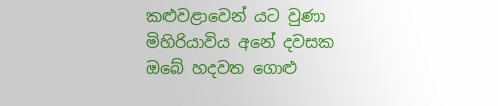කළුවළාවෙන් යට වුණා
මිහිරියාවිය අනේ දවසක ඔබේ හදවත ගොළු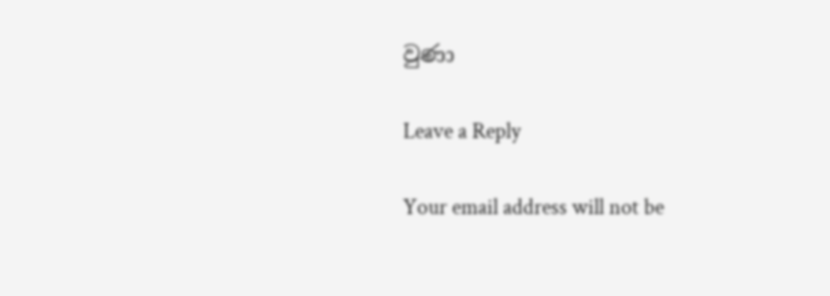වුණා

Leave a Reply

Your email address will not be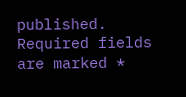published. Required fields are marked *